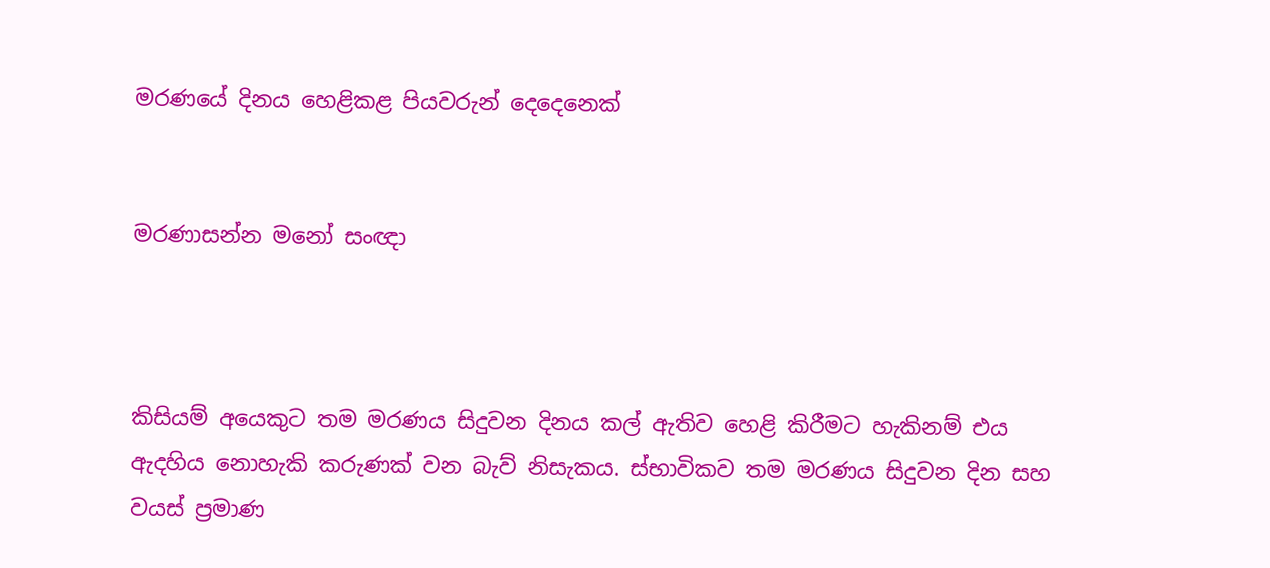මරණයේ දිනය හෙළිකළ පියවරුන් දෙදෙනෙක්


මරණාසන්න මනෝ සංඥා



කිසියම් අයෙකුට තම මරණය සිදුවන දිනය කල් ඇතිව හෙළි කිරීමට හැකිනම් එය ඇදහිය නොහැකි කරුණක් වන බැව් නිසැකය. ස්භාවිකව තම මරණය සිදුවන දින සහ වයස් ප්‍රමාණ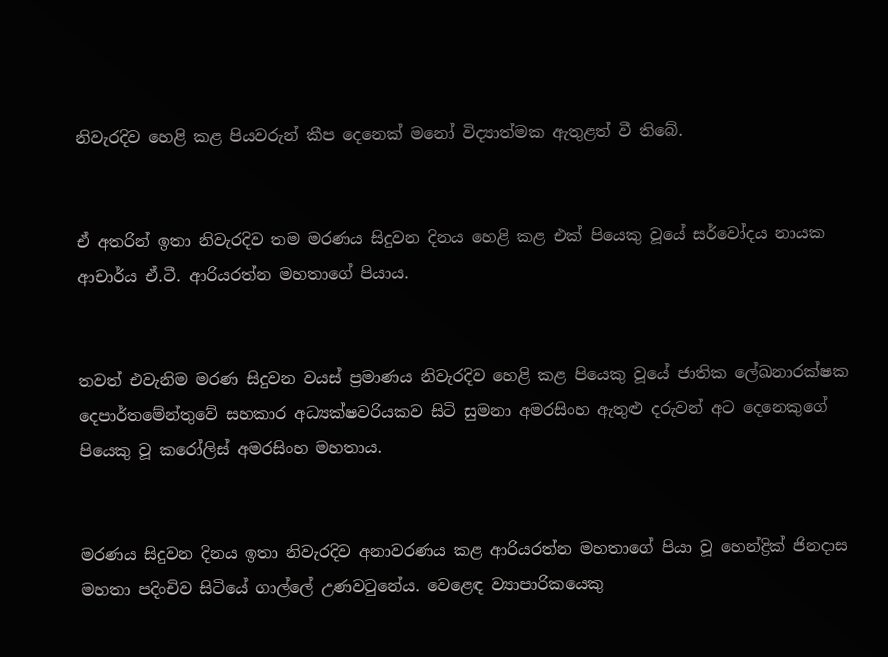නිවැරදිව හෙළි කළ පියවරුන් කීප දෙනෙක් මනෝ විද්‍යාත්මක ඇතුළත් වී තිබේ.


ඒ අතරින් ඉතා නිවැරදිව තම මරණය සිදුවන දිනය හෙළි කළ එක් පියෙකු වූයේ සර්වෝදය නායක ආචාර්ය ඒ.ටී. ආරියරත්න මහතාගේ පියාය.


තවත් එවැනිම මරණ සිදුවන වයස් ප්‍රමාණය නිවැරදිව හෙළි කළ පියෙකු වූයේ ජාතික ලේඛනාරක්ෂක දෙපාර්තමේන්තුවේ සහකාර අධ්‍යක්ෂවරියකව සිටි සුමනා අමරසිංහ ඇතුළු දරුවන් අට දෙනෙකුගේ පියෙකු වූ කරෝලිස් අමරසිංහ මහතාය.


මරණය සිදුවන දිනය ඉතා නිවැරදිව අනාවරණය කළ ආරියරත්න මහතාගේ පියා වූ හෙන්ද්‍රික් ජිනද‌ාස මහතා පදිංචිව සිටියේ ගාල්ලේ උණවටුනේය. වෙළෙඳ ව්‍යාපාරිකයෙකු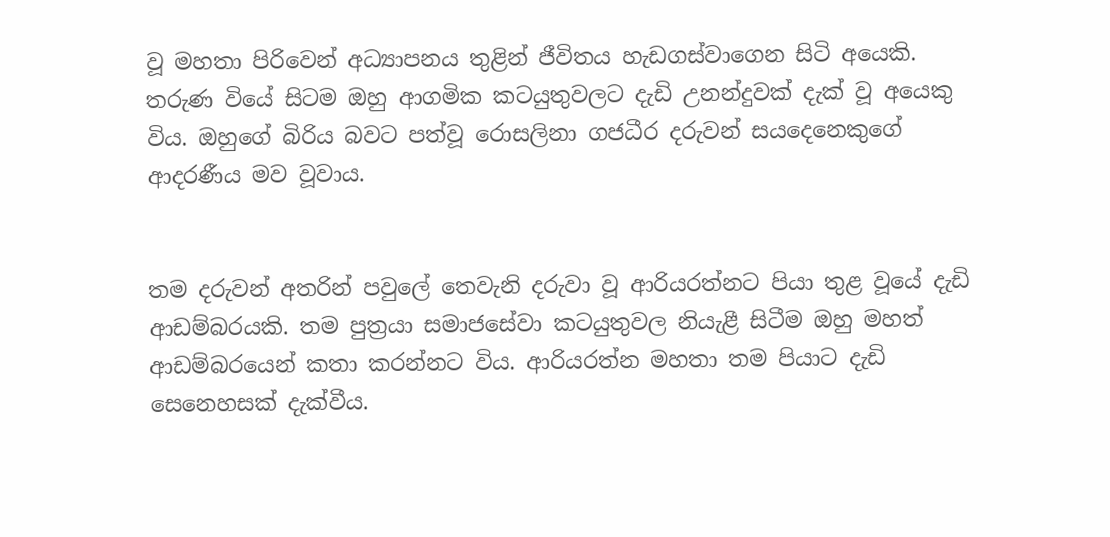වූ මහතා පිරිවෙන් අධ්‍යාපනය තුළින් ජීවිතය හැඩගස්වාගෙන සිටි අයෙකි. තරුණ වියේ සිටම ඔහු ආගමික කටයුතුවලට දැඩි උනන්දුවක් දැක් වූ අයෙකු විය. ඔහුගේ බිරිය බවට පත්වූ රොසලිනා ගජධීර දරුවන් සයදෙනෙකුගේ ආදරණීය මව වූවාය.


තම දරුවන් අතරින් පවුලේ තෙවැනි දරුවා වූ ආරියරත්නට පියා තුළ වූයේ දැඩි ආඩම්බරයකි. තම පුත්‍රයා සමාජසේවා කටයුතුවල නියැළී සිටීම ඔහු මහත් ආඩම්බරයෙන් කතා කරන්නට විය. ආරියරත්න මහතා තම පියාට දැඩි සෙනෙහසක් දැක්වීය.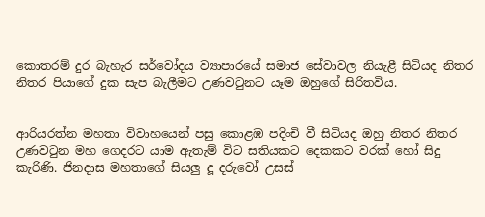කොතරම් දුර බැහැර සර්වෝදය ව්‍යාපාරයේ සමාජ සේවාවල නියැළී සිටියද නිතර නිතර පියාගේ දුක සැප බැලීමට උණවටුනට යෑම ඔහුගේ සිරිතවිය.


ආරියරත්න මහතා විවාහයෙන් පසු කොළඹ පදිංචි වී සිටියද ඔහු නිතර නිතර උණවටුන මහ ගෙදරට යාම ඇතැම් විට සතියකට දෙකකට වරක් හෝ සිදු කැරිණි. ජිනදාස මහතාගේ සියලු දූ දරුවෝ උසස්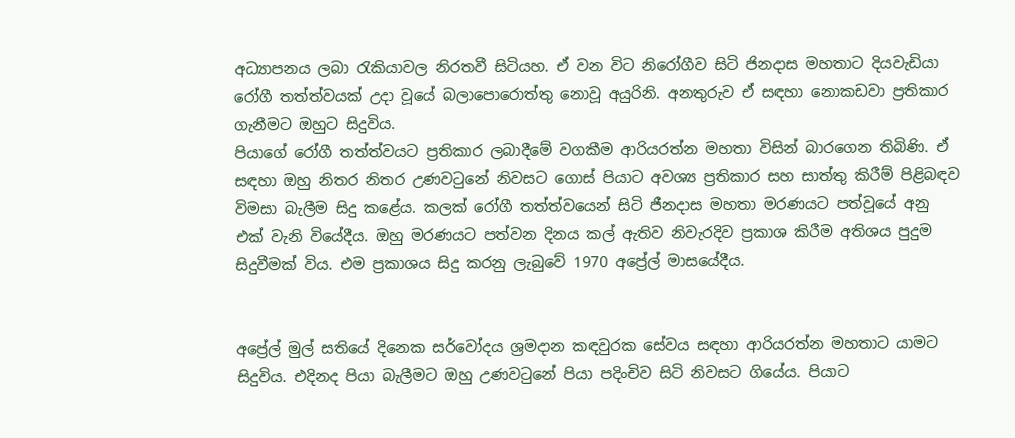අධ්‍යාපනය ලබා රැකියාවල නිරතවී සිටියහ. ඒ වන විට නිරෝගීව සිටි ජිනද‌ාස මහතාට දියවැඩියා රෝගී තත්ත්වයක් උද‌ා වූයේ බලාපොරොත්තු නොවූ අයුරිනි. අනතුරුව ඒ සඳහා නොකඩවා ප්‍රතිකාර ගැනීමට ඔහුට සිදුවිය.
පියාගේ රෝගී තත්ත්වයට ප්‍රතිකාර ලබාදීමේ වගකීම ආරියරත්න මහතා විසින් බාරගෙන තිබිණි. ඒ සඳහා ඔහු නිතර නිතර උණවටුනේ නිවසට ගොස් පියාට අවශ්‍ය ප්‍රතිකාර සහ සාත්තු කිරීම් පිළිබඳව විමසා බැලීම සිදු කළේය. කලක් රෝගී තත්ත්වයෙන් සිටි ජීනද‌ාස මහතා මරණයට පත්වූයේ අනු එක් වැනි වියේදීය. ඔහු මරණයට පත්වන දිනය කල් ඇතිව නිවැරදිව ප්‍රකාශ කිරීම අතිශය පුදුම සිදුවීමක් විය. එම ප්‍රකාශය සිදු කරනු ලැබුවේ 1970 අප්‍රේල් මාසයේදීය.


අප්‍රේල් මුල් සතියේ දිනෙක සර්වෝදය ශ්‍රමද‌ාන කඳවුරක සේවය සඳහා ආරියරත්න මහතාට යාමට සිදුවිය. එදිනද පියා බැලීමට ඔහු උණවටුනේ පියා පදිංචිව සිටි නිවසට ගියේය. පියාට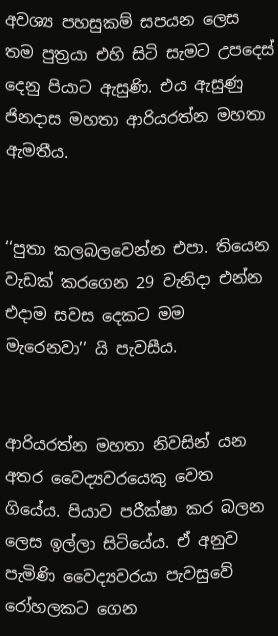අවශ්‍ය පහසුකම් සපයන ලෙස තම පුත්‍රයා එහි සිටි සැමට උපදෙස් දෙනු පියාට ඇසුණි. එය ඇසුණු ජිනද‌ාස මහතා ආරියරත්න මහතා ඇමතීය.


‘‘පුතා කලබලවෙන්න එපා. තියෙන වැඩක් කරගෙන 29 වැනිද‌ා එන්න එද‌ාම සවස දෙකට මම මැරෙනවා’’ යි පැවසීය.


ආරියරත්න මහතා නිවසින් යන අතර වෛද්‍යවරයෙකු වෙත ගියේය. පියාව පරීක්ෂා කර බලන ලෙස ඉල්ලා සිටියේය. ඒ අනුව පැමිණි වෛද්‍යවරයා පැවසුවේ රෝහලකට ගෙන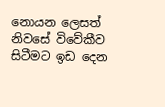නොයන ලෙසත් නිවසේ විවේකීව සිටීමට ඉඩ දෙන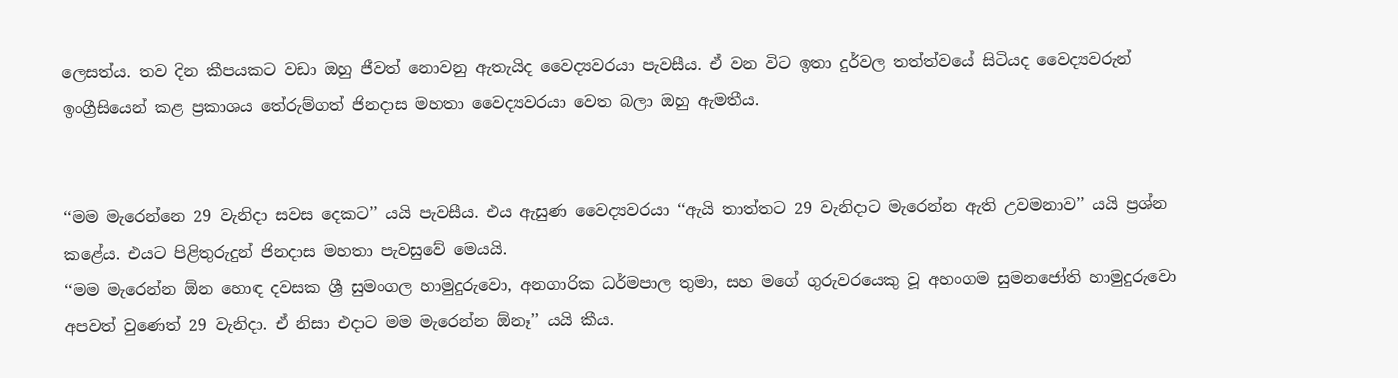ලෙසත්ය. තව දින කීපයකට වඩා ඔහු ජීවත් නොවනු ඇතැයිද වෛද්‍යවරයා පැවසීය. ඒ වන විට ඉතා දුර්වල තත්ත්වයේ සිටියද වෛද්‍යවරුන් ඉංග්‍රීසියෙන් කළ ප්‍රකාශය තේරුම්ගත් ජිනද‌ාස මහතා වෛද්‍යවරයා වෙත බලා ඔහු ඇමතීය.


‘‘මම මැරෙන්නෙ 29 වැනිද‌ා සවස දෙකට’’ යයි පැවසීය. එය ඇසුණ වෛද්‍යවරයා ‘‘ඇයි තාත්තට 29 වැනිද‌ාට මැරෙන්න ඇති උවමනාව’’ යයි ප්‍රශ්න කළේය. එයට පිළිතුරුදුන් ජිනද‌ාස මහතා පැවසුවේ මෙයයි.
‘‘මම මැරෙන්න ඕන හොඳ දවසක ශ්‍රී සුමංගල හාමුදුරුවො, අනගාරික ධර්මපාල තුමා, සහ මගේ ගුරුවරයෙකු වූ අහංගම සුමනජෝති හාමුදුරුවො අපවත් වුණෙත් 29 වැනිද‌ා. ඒ නිසා එද‌ාට මම මැරෙන්න ඕනෑ’’ යයි කීය.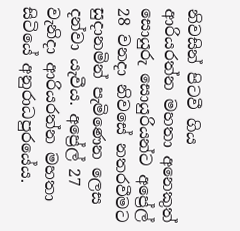නිවසින් පිටවී ගිය ආරියරත්න මහතා අනෙකුත් සොයුරු සොයුරියන්ට අප්‍රේල් 28 වනද‌ා නිවසේ නතරවීමට සුද‌ානමින් පැමිණෙන ලෙස දන්වා යැවීය. අප්‍රේල් 27 වැනිද‌ා ආරියරත්න මහතා සිටියේ අනුරාධපුරයේය.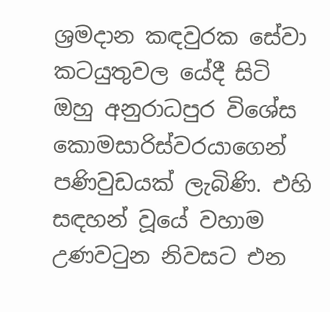ශ්‍රමද‌ාන කඳවුරක සේවා කටයුතුවල යේදී සිටි ඔහු අනුරාධපුර විශේස කොමසාරිස්වරයාගෙන් පණිවුඩයක් ලැබිණි. එහි සඳහන් වූයේ වහාම උණවටුන නිවසට එන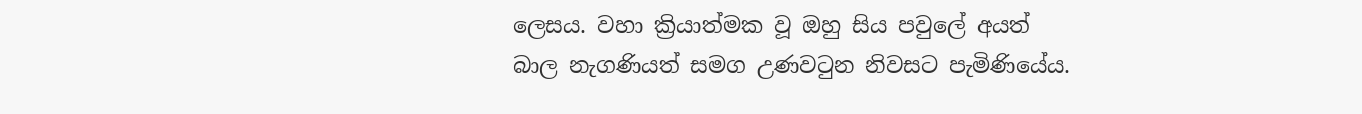ලෙසය. වහා ක්‍රියාත්මක වූ ඔහු සිය පවුලේ අයත් බාල නැගණියත් සමග උණවටුන නිවසට පැමිණියේය.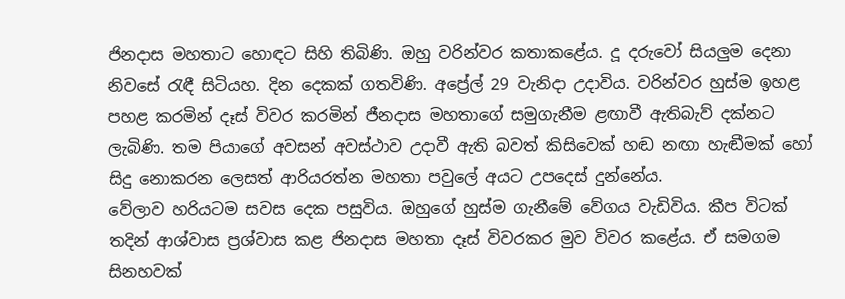ජිනද‌ාස මහතාට හොඳට සිහි තිබිණි. ඔහු වරින්වර කතාකළේය. දූ දරුවෝ සියලුම දෙනා නිවසේ රැඳී සිටියහ. දින දෙකක් ගතවිණි. අප්‍රේල් 29 වැනිද‌ා උදාවිය. වරින්වර හුස්ම ඉහළ පහළ කරමින් දෑස් විවර කරමින් ජීනද‌ාස මහතාගේ සමුගැනීම ළඟාවී ඇතිබැව් දක්නට ලැබිණි. තම පියාගේ අවසන් අවස්ථාව උදාවී ඇති බවත් කිසිවෙක් හඬ නඟා හැඬීමක් හෝ සිදු නොකරන ලෙසත් ආරියරත්න මහතා පවුලේ අයට උපදෙස් දුන්නේය.
වේලාව හරියටම සවස දෙක පසුවිය. ඔහුගේ හුස්ම ගැනීමේ වේගය වැඩිවිය. කීප විටක් තදින් ආශ්වාස ප්‍රශ්වාස කළ ජිනද‌ාස මහතා දෑස් විවරකර මුව විවර කළේය. ඒ සමගම සිනහවක්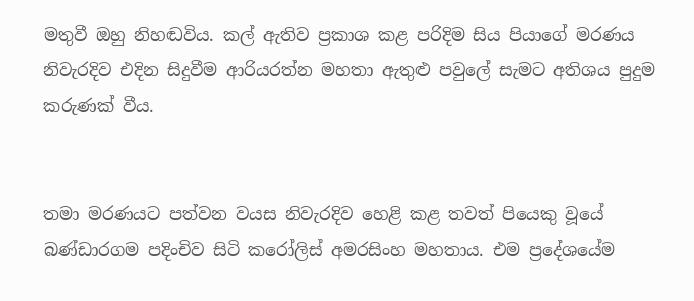මතුවී ඔහු නිහඬවිය. කල් ඇතිව ප්‍රකාශ කළ පරිදිම සිය පියාගේ මරණය නිවැරදිව එදින සිදුවීම ආරියරත්න මහතා ඇතුළු පවුලේ සැමට අතිශය පුදුම කරුණක් වීය.


තමා මරණයට පත්වන වයස නිවැරදිව හෙළි කළ තවත් පියෙකු වූයේ බණ්ඩාරගම පදිංචිව සිටි කරෝලිස් අමරසිංහ මහතාය. එම ප්‍රදේශයේම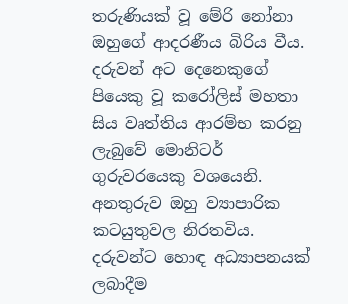තරුණියක් වූ මේරි නෝනා ඔහුගේ ආදරණීය බිරිය වීය. දරුවන් අට දෙනෙකුගේ පියෙකු වූ කරෝලිස් මහතා සිය වෘත්තිය ආරම්භ කරනු ලැබුවේ මොනිටර් ගුරුවරයෙකු වශයෙනි. අනතුරුව ඔහු ව්‍යාපාරික කටයුතුවල නිරතවිය. දරුවන්ට හොඳ අධ්‍යාපනයක් ලබාදීම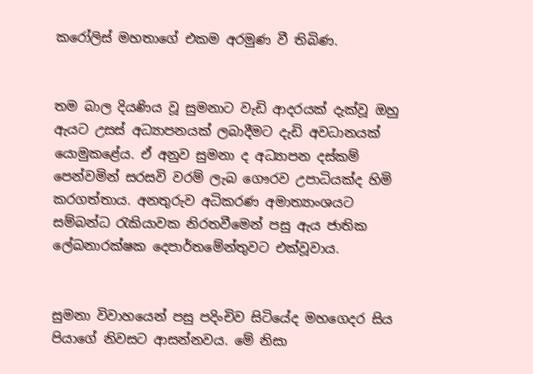කරෝලිස් මහතාගේ එකම අරමුණ වී තිබිණ.


තම බාල දියණිය වූ සුමනාට වැඩි ආදරයක් දැක්වූ ඔහු ඇයට උසස් අධ්‍යාපනයක් ලබාදීමට දැඩි අවධානයක් යොමුකළේය. ඒ අනුව සුමනා ද අධ්‍යාපන දස්කම් පෙන්වමින් සරසවි වරම් ලැබ ගෞරව උපාධියක්ද හිමි කරගත්තාය. අනතුරුව අධිකරණ අමාත්‍යාංශයට සම්බන්ධ රැකියාවක නිරතවීමෙන් පසු ඇය ජාතික ලේඛනාරක්ෂක දෙපාර්තමේන්තුවට එක්වූවාය.


සුමනා විවාහයෙන් පසු පදිංචිව සිටියේද මහගෙදර සිය පියාගේ නිවසට ආසන්නවය. මේ නිසා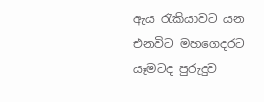ඇය රැකියාවට යන එනවිට මහගෙදරට යෑමටද පුරුදුව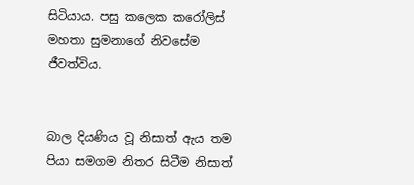සිටියාය. පසු කලෙක කරෝලිස් මහතා සුමනාගේ නිවසේම ජීවත්විය.


බාල දියණිය වූ නිසාත් ඇය තම පියා සමගම නිතර සිටීම නිසාත්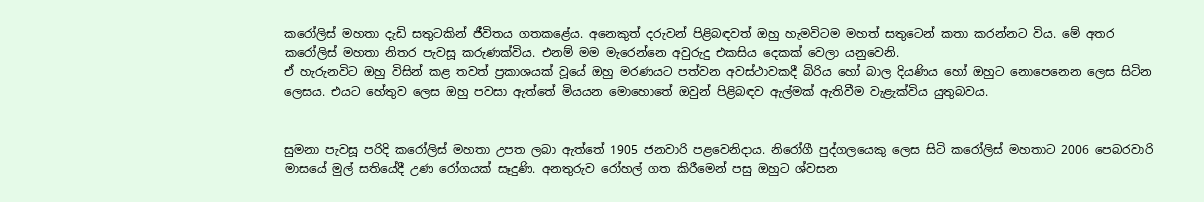කරෝලිස් මහතා දැඩි සතුටකින් ජීවිතය ගතකළේය. අනෙකුත් දරුවන් පිළිබඳවත් ඔහු හැමවිටම මහත් සතුටෙන් කතා කරන්නට විය. මේ අතර කරෝලිස් මහතා නිතර පැවසූ කරුණක්විය. එනම් මම මැරෙන්නෙ අවුරුදු එකසිය දෙකක් වෙලා යනුවෙනි.
ඒ හැරුනවිට ඔහු විසින් කළ තවත් ප්‍රකාශයක් වූයේ ඔහු මරණයට පත්වන අවස්ථාවකදී බිරිය හෝ බාල දියණිය හෝ ඔහුට නොපෙනෙන ලෙස සිටින ලෙසය. එයට හේතුව ලෙස ඔහු පවසා ඇත්තේ මියයන මොහොතේ ඔවුන් පිළිබඳව ඇල්මක් ඇතිවීම වැළැක්විය යුතුබවය.


සුමනා පැවසූ පරිදි කරෝලිස් මහතා උපත ලබා ඇත්තේ 1905 ජනවාරි පළවෙනිදාය. නිරෝගී පුද්ගලයෙකු ලෙස සිටි කරෝලිස් මහතාට 2006 පෙබරවාරි මාසයේ මුල් සතියේදී උණ රෝගයක් සෑදුණි. අනතුරුව රෝහල් ගත කිරීමෙන් පසු ඔහුට ශ්වසන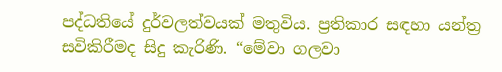පද්ධතියේ දුර්වලත්වයක් මතුවිය. ප්‍රතිකාර සඳහා යන්ත්‍ර සවිකිරීමද සිදු කැරිණි. “මේවා ගලවා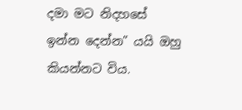දමා මට නිදහසේ ඉන්න දෙන්න” යයි ඔහු කියන්නට විය.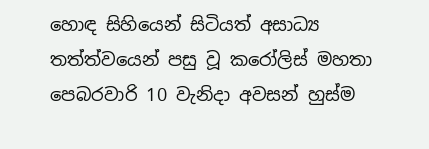හොඳ සිහියෙන් සිටියත් අසාධ්‍ය තත්ත්වයෙන් පසු වූ කරෝලිස් මහතා පෙබරවාරි 10 වැනිද‌ා අවසන් හුස්ම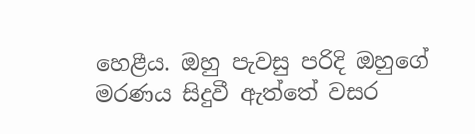හෙළීය. ඔහු පැවසු පරිදි ඔහුගේ මරණය සිදුවී ඇත්තේ වසර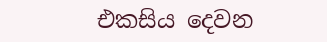එකසිය දෙවන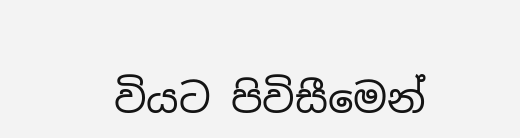වියට පිවිසීමෙන්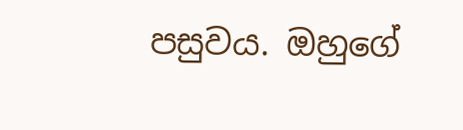පසුවය. ඔහුගේ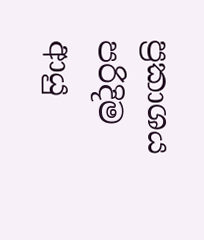ප්‍රකාශය පරිදිම ආයු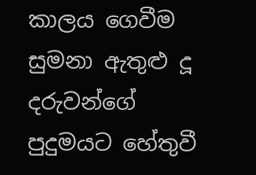කාලය ගෙවීම සුමනා ඇතුළු දූ දරුවන්ගේ පුදුමයට හේතුවී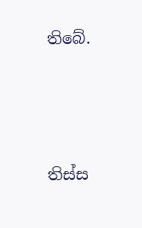තිබේ.





තිස්ස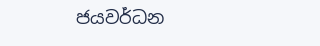ජයවර්ධන